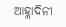ଆହ୍ଲାଦିନୀ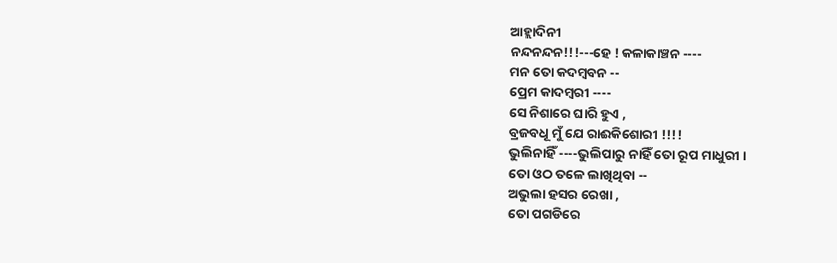ଆହ୍ଲାଦିନୀ
ନନ୍ଦନନ୍ଦନ!!!---ହେ ! କଳାକାଞ୍ଚନ ----
ମନ ତୋ କଦମ୍ବବନ --
ପ୍ରେମ କାଦମ୍ବରୀ ----
ସେ ନିଶାରେ ଘାରି ହୁଏ ,
ବ୍ରଜବଧୂ ମୁଁ ଯେ ରାଈକିଶୋରୀ !!!!
ଭୁଲିନାହିଁ ----ଭୁଲିପାରୁ ନାହିଁ ତୋ ରୂପ ମାଧୁରୀ ।
ତୋ ଓଠ ତଳେ ଲାଖିଥିବା --
ଅଭୁଲା ହସର ରେଖା ,
ତୋ ପଗଡିରେ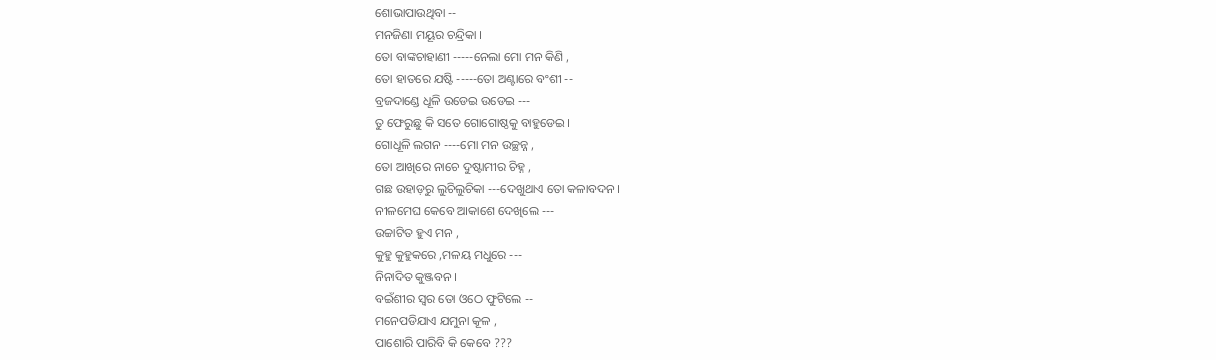ଶୋଭାପାଉଥିବା --
ମନଜିଣା ମୟୂର ଚନ୍ଦ୍ରିକା ।
ତୋ ବାଙ୍କଚାହାଣୀ -----ନେଲା ମୋ ମନ କିଣି ,
ତୋ ହାତରେ ଯଷ୍ଟି -----ତୋ ଅଣ୍ଟାରେ ବଂଶୀ --
ବ୍ରଜଦାଣ୍ଡେ ଧୂଳି ଉଡେଇ ଉଡେଇ ---
ତୁ ଫେରୁଛୁ କି ସତେ ଗୋଗୋଷ୍ଠକୁ ବାହୁଡେଇ ।
ଗୋଧୂଳି ଲଗନ ----ମୋ ମନ ଉଚ୍ଛନ୍ନ ,
ତୋ ଆଖିରେ ନାଚେ ଦୁଷ୍ଟାମୀର ଚିହ୍ନ ,
ଗଛ ଉହାଡ଼ରୁ ଲୁଚିଲୁଚିକା ---ଦେଖୁଥାଏ ତୋ କଳାବଦନ ।
ନୀଳମେଘ କେବେ ଆକାଶେ ଦେଖିଲେ ---
ଉଚ୍ଚାଟିତ ହୁଏ ମନ ,
କୁହୁ କୁହୁକରେ ,ମଳୟ ମଧୁରେ ---
ନିନାଦିତ କୁଞ୍ଜବନ ।
ବଇଁଶୀର ସ୍ବର ତୋ ଓଠେ ଫୁଟିଲେ --
ମନେପଡିଯାଏ ଯମୁନା କୂଳ ,
ପାଶୋରି ପାରିବି କି କେବେ ???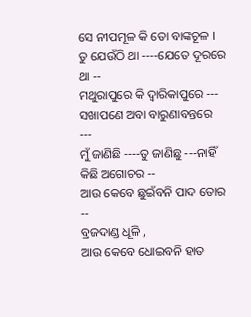ସେ ନୀପମୂଳ କି ତୋ ବାଙ୍କଚୂଳ ।
ତୁ ଯେଉଁଠି ଥା ----ଯେତେ ଦୂରରେ ଥା --
ମଥୁରାପୁରେ କି ଦ୍ବାରିକାପୁରେ ---
ସଖାପଣେ ଅବା ବାରୁଣାବନ୍ତରେ ---
ମୁଁ ଜାଣିଛି ----ତୁ ଜାଣିଛୁ ---ନାହିଁ କିଛି ଅଗୋଚର --
ଆଉ କେବେ ଛୁଇଁବନି ପାଦ ତୋର --
ବ୍ରଜଦାଣ୍ଡ ଧୂଳି ,
ଆଉ କେବେ ଧୋଇବନି ହାତ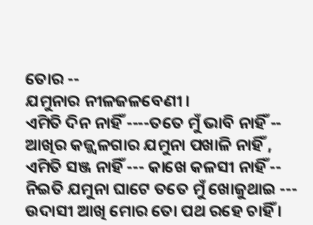ତୋର --
ଯମୁନାର ନୀଳଜଳବେଣୀ ।
ଏମିତି ଦିନ ନାହିଁ ----ତତେ ମୁଁ ଭାବି ନାହିଁ --
ଆଖିର କଜ୍ଜ୍ବଳଗାର ଯମୁନା ପଖାଳି ନାହିଁ ,
ଏମିତି ସଞ୍ଜ ନାହିଁ --- କାଖେ କଳସୀ ନାହିଁ --
ନିଇତି ଯମୁନା ଘାଟେ ତତେ ମୁଁ ଖୋଜୁଥାଇ ---
ଉଦାସୀ ଆଖି ମୋର ତୋ ପଥ ରହେ ଚାହିଁ ।